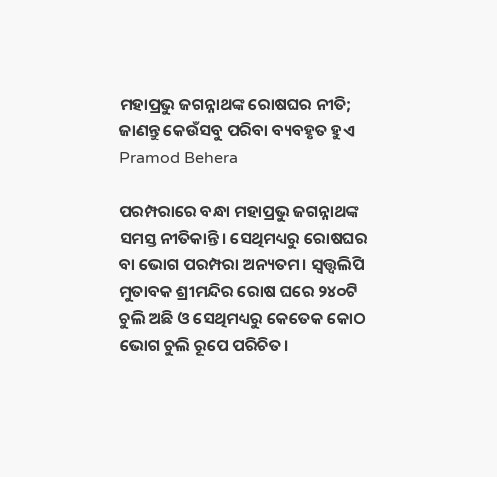ମହାପ୍ରଭୁ ଜଗନ୍ନାଥଙ୍କ ରୋଷଘର ନୀତି; ଜାଣନ୍ତୁ କେଉଁସବୁ ପରିବା ବ୍ୟବହୃତ ହୁଏ Pramod Behera

ପରମ୍ପରାରେ ବନ୍ଧା ମହାପ୍ରଭୁ ଜଗନ୍ନାଥଙ୍କ ସମସ୍ତ ନୀତିକାନ୍ତି। ସେଥିମଧ୍ୟରୁ ରୋଷଘର ବା ଭୋଗ ପରମ୍ପରା ଅନ୍ୟତମ। ସ୍ୱତ୍ତ୍ୱଲିପି ମୁତାବକ ଶ୍ରୀମନ୍ଦିର ରୋଷ ଘରେ ୨୪୦ଟି ଚୁଲି ଅଛି ଓ ସେଥିମଧ୍ୟରୁ କେତେକ କୋଠ ଭୋଗ ଚୁଲି ରୂପେ ପରିଚିତ।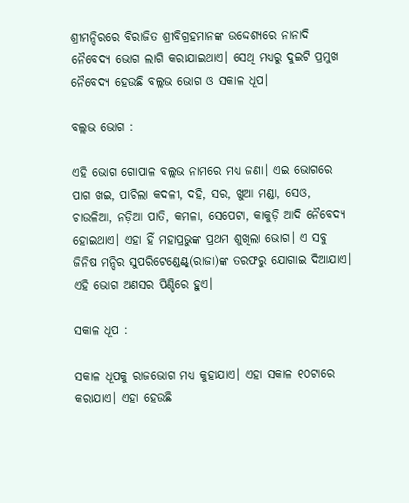ଶ୍ରୀମନ୍ଦିରରେ ବିରାଜିତ ଶ୍ରୀବିଗ୍ରହମାନଙ୍କ ଉଦ୍ଦେଶ୍ୟରେ ନାନାଦି ନୈବେଦ୍ୟ ଭୋଗ ଲାଗି କରାଯାଇଥାଏ। ସେଥି ମଧ୍ୟରୁ ଦୁଇଟି ପ୍ରମୁଖ ନୈବେଦ୍ୟ ହେଉଛି ବଲ୍ଲଭ ଭୋଗ ଓ ସକାଳ ଧୂପ।

ବଲ୍ଲଭ ଭୋଗ :

ଏହି ଭୋଗ ଗୋପାଳ ବଲ୍ଲଭ ନାମରେ ମଧ୍ୟ ଜଣା। ଏଇ ଭୋଗରେ ପାଗ ଖଇ, ପାଚିଲା କଦଳୀ, ଦହି, ସର, ଖୁଆ ମଣ୍ଡା, ସେଓ, ଚାଉଳିଆ, ନଡ଼ିଆ ପାତି, କମଳା, ସେପେଟା, କାକୁଡ଼ି ଆଦି ନୈବେଦ୍ୟ ହୋଇଥାଏ। ଏହା ହିଁ ମହାପ୍ରଭୁଙ୍କ ପ୍ରଥମ ଶୁଖିଲା ଭୋଗ। ଏ ସବୁ ଜିନିଷ ମନ୍ଦିର ସୁପରିଟେଣ୍ଡେଣ୍ଟ୍(ରାଜା)ଙ୍କ ତରଫରୁ ଯୋଗାଇ ଦିଆଯାଏ। ଏହି ଭୋଗ ଅଣସର ପିଣ୍ଡିରେ ହୁଏ।

ସକାଳ ଧୂପ :

ସକାଳ ଧୂପକୁ ରାଜଭୋଗ ମଧ୍ୟ କୁହାଯାଏ। ଏହା ସକାଳ ୧୦ଟାରେ କରାଯାଏ। ଏହା ହେଉଛି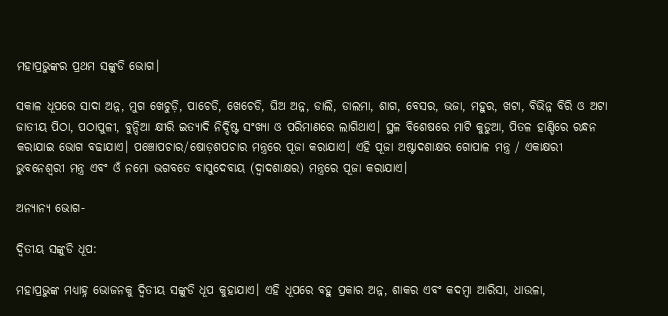ମହାପ୍ରଭୁଙ୍କର ପ୍ରଥମ ସଙ୍କୁଡି ଭୋଗ।

ସକାଳ ଧୂପରେ ସାଦା ଅନ୍ନ, ମୁଗ ଖେଚୁଡ଼ି, ପାଚେଡି, ଖେଚେଡି, ଘିଅ ଅନ୍ନ, ଡାଲି, ଡାଲମା, ଶାଗ, ବେସର, ଭଜା, ମହୁର, ଖଟା, ବିଭିନ୍ନ ବିରି ଓ ଅଟା ଜାତୀୟ ପିଠା, ପଠାପୁଳୀ, ବୁନ୍ଦିଆ କ୍ଷୀରି ଇତ୍ୟାଦି ନିର୍ଦ୍ଦିଷ୍ଟ ସଂଖ୍ୟା ଓ ପରିମାଣରେ ଲାଗିଥାଏ। ସ୍ଥଳ ବିଶେଷରେ ମାଟି କୁଡୁଆ, ପିତଳ ହାଣ୍ଡିରେ ରନ୍ଧନ କରାଯାଇ ଭୋଗ ବଢାଯାଏ। ପଞ୍ଚୋପଚାର/ଷୋଡ଼ଶପଚାର ମନ୍ତ୍ରରେ ପୂଜା କରାଯାଏ। ଏହି ପୂଜା ଅଷ୍ଟାଦଶାକ୍ଷର ଗୋପାଳ ମନ୍ତ୍ର / ଏକାକ୍ଷରୀ ଭୁବନେଶ୍ୱରୀ ମନ୍ତ୍ର ଏବଂ ଓଁ ନମୋ ଭଗବତେ ବାସୁଦେବାୟ (ଦ୍ୱାଦଶାକ୍ଷର) ମନ୍ତ୍ରରେ ପୂଜା କରାଯାଏ।

ଅନ୍ୟାନ୍ୟ ଭୋଗ-

ଦ୍ୱିତୀୟ ସଙ୍କୁଡି ଧୂପ:

ମହାପ୍ରଭୁଙ୍କ ମଧ୍ୟାହ୍ନ ଭୋଜନକୁ ଦ୍ୱିତୀୟ ସଙ୍କୁଡି ଧୂପ କୁହାଯାଏ। ଏହି ଧୂପରେ ବହୁ ପ୍ରକାର ଅନ୍ନ, ଶାକର ଏବଂ କଦମ୍ବା ଆରିସା, ଧାଉଳା,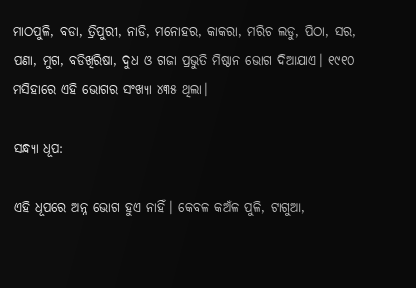ମାଠପୁଳି, ବଡା, ତ୍ରିପୁରୀ, ନାଡି, ମନୋହର, କାକରା, ମରିଚ ଲଡୁ, ପିଠା, ସର, ପଣା, ମୁଗ, ବଡିଖିରିଷା, ଦୁଧ ଓ ଗଜା ପ୍ରଭୁତି ମିଷ୍ଠାନ ଭୋଗ ଦିଆଯାଏ। ୧୯୧୦ ମସିହାରେ ଏହି ଭୋଗର ସଂଖ୍ୟା ୪୩୫ ଥିଲା।

ସନ୍ଧ୍ୟା ଧୂପ:

ଏହି ଧୂପରେ ଅନ୍ନ ଭୋଗ ହୁଏ ନାହିଁ। କେବଳ କଅଁଳ ପୁଳି, ଟାଗୁଆ,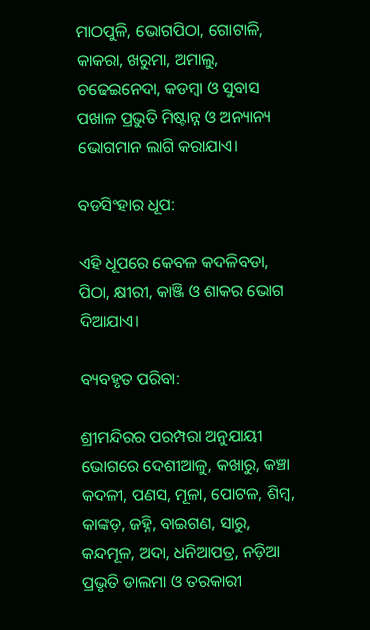ମାଠପୁଳି, ଭୋଗପିଠା, ଗୋଟାଳି, କାକରା, ଖରୁମା, ଅମାଲୁ, ଚଢେଇନେଦା, କଡମ୍ବା ଓ ସୁବାସ ପଖାଳ ପ୍ରଭୁତି ମିଷ୍ଟାନ୍ନ ଓ ଅନ୍ୟାନ୍ୟ ଭୋଗମାନ ଲାଗି କରାଯାଏ।

ବଡସିଂହାର ଧୂପ:

ଏହି ଧୂପରେ କେବଳ କଦଳିବଡା, ପିଠା, କ୍ଷୀରୀ, କାଞ୍ଜି ଓ ଶାକର ଭୋଗ ଦିଆଯାଏ।

ବ୍ୟବହୃତ ପରିବା:

ଶ୍ରୀମନ୍ଦିରର ପରମ୍ପରା ଅନୁଯାୟୀ ଭୋଗରେ ଦେଶୀଆଳୁ, କଖାରୁ, କଞ୍ଚା କଦଳୀ, ପଣସ, ମୂଳା, ପୋଟଳ, ଶିମ୍ବ, କାଙ୍କଡ଼, ଜହ୍ନି, ବାଇଗଣ, ସାରୁ, କନ୍ଦମୂଳ, ଅଦା, ଧନିଆପତ୍ର, ନଡ଼ିଆ ପ୍ରଭୃତି ଡାଲମା ଓ ତରକାରୀ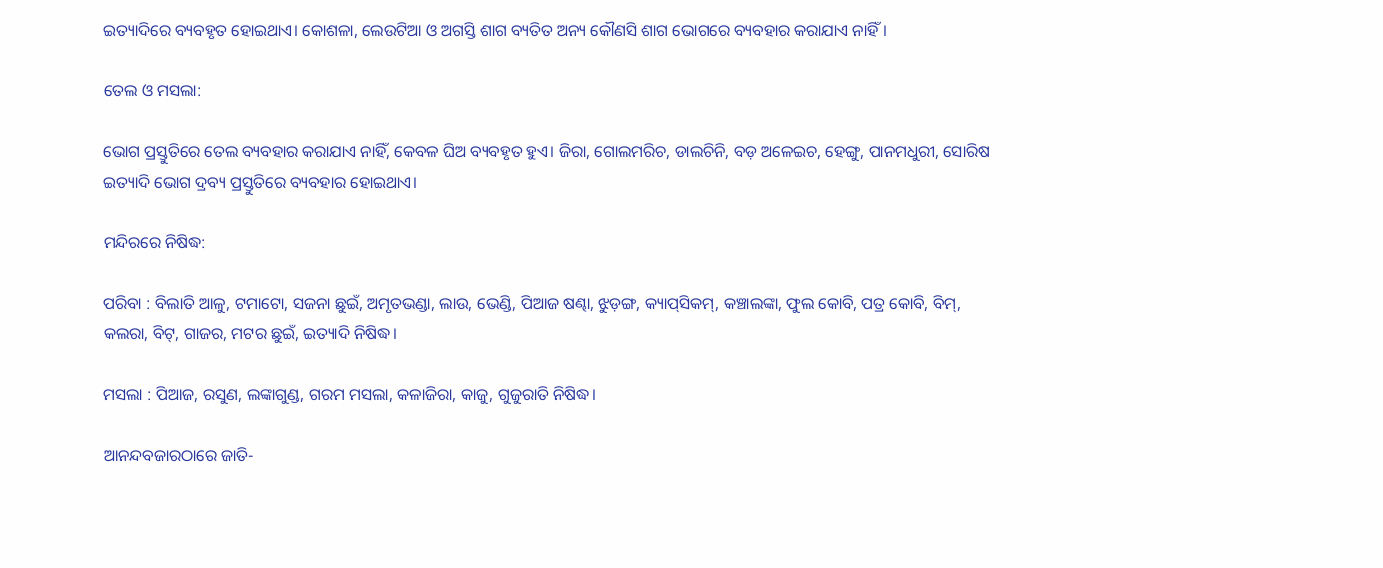ଇତ୍ୟାଦିରେ ବ୍ୟବହୃତ ହୋଇଥାଏ। କୋଶଳା, ଲେଉଟିଆ ଓ ଅଗସ୍ତି ଶାଗ ବ୍ୟତିତ ଅନ୍ୟ କୌଣସି ଶାଗ ଭୋଗରେ ବ୍ୟବହାର କରାଯାଏ ନାହିଁ।

ତେଲ ଓ ମସଲା:

ଭୋଗ ପ୍ରସ୍ତୁତିରେ ତେଲ ବ୍ୟବହାର କରାଯାଏ ନାହିଁ, କେବଳ ଘିଅ ବ୍ୟବହୃତ ହୁଏ। ଜିରା, ଗୋଲମରିଚ, ଡାଲଚିନି, ବଡ଼ ଅଳେଇଚ, ହେଙ୍ଗୁ, ପାନମଧୁରୀ, ସୋରିଷ ଇତ୍ୟାଦି ଭୋଗ ଦ୍ରବ୍ୟ ପ୍ରସ୍ତୁତିରେ ବ୍ୟବହାର ହୋଇଥାଏ।

ମନ୍ଦିରରେ ନିଷିଦ୍ଧ:

ପରିବା : ବିଲାତି ଆଳୁ, ଟମାଟୋ, ସଜନା ଛୁଇଁ, ଅମୃତଭଣ୍ଡା, ଲାଉ, ଭେଣ୍ଡି, ପିଆଜ ଷଣ୍ଢା, ଝୁଡ଼ଙ୍ଗ, କ୍ୟାପ୍‌ସିକମ୍‌, କଞ୍ଚାଲଙ୍କା, ଫୁଲ କୋବି, ପତ୍ର କୋବି, ବିମ୍, କଲରା, ବିଟ୍, ଗାଜର, ମଟର ଛୁଇଁ, ଇତ୍ୟାଦି ନିଷିଦ୍ଧ।

ମସଲା : ପିଆଜ, ରସୁଣ, ଲଙ୍କାଗୁଣ୍ଡ, ଗରମ ମସଲା, କଳାଜିରା, କାଜୁ, ଗୁଜୁରାତି ନିଷିଦ୍ଧ।

ଆନନ୍ଦବଜାରଠାରେ ଜାତି-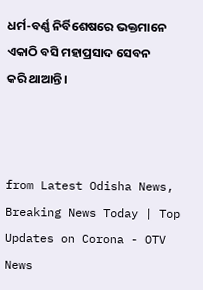ଧର୍ମ-ବର୍ଣ୍ଣ ନିର୍ବିଶେଷରେ ଭକ୍ତମାନେ ଏକାଠି ବସି ମହାପ୍ରସାଦ ସେବନ କରି ଥାଆନ୍ତି।



from Latest Odisha News, Breaking News Today | Top Updates on Corona - OTV News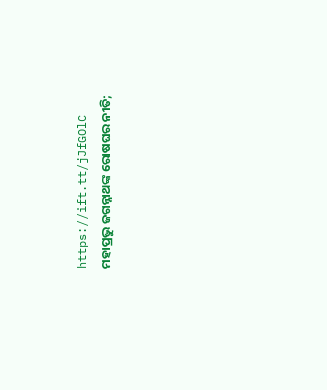https://ift.tt/jJfGOlC
ମହାପ୍ରଭୁ ଜଗନ୍ନାଥଙ୍କ ରୋଷଘର ନୀତି;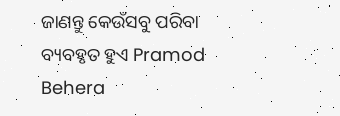ଜାଣନ୍ତୁ କେଉଁସବୁ ପରିବା ବ୍ୟବହୃତ ହୁଏ Pramod Behera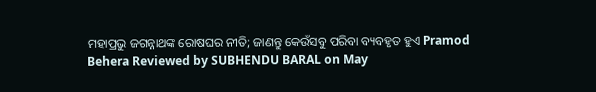ମହାପ୍ରଭୁ ଜଗନ୍ନାଥଙ୍କ ରୋଷଘର ନୀତି; ଜାଣନ୍ତୁ କେଉଁସବୁ ପରିବା ବ୍ୟବହୃତ ହୁଏ Pramod Behera Reviewed by SUBHENDU BARAL on May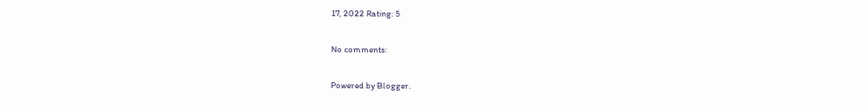17, 2022 Rating: 5

No comments:

Powered by Blogger.